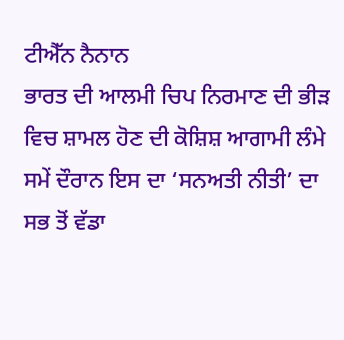ਟੀਐੱਨ ਨੈਨਾਨ
ਭਾਰਤ ਦੀ ਆਲਮੀ ਚਿਪ ਨਿਰਮਾਣ ਦੀ ਭੀੜ ਵਿਚ ਸ਼ਾਮਲ ਹੋਣ ਦੀ ਕੋਸ਼ਿਸ਼ ਆਗਾਮੀ ਲੰਮੇ ਸਮੇਂ ਦੌਰਾਨ ਇਸ ਦਾ ‘ਸਨਅਤੀ ਨੀਤੀ’ ਦਾ ਸਭ ਤੋਂ ਵੱਡਾ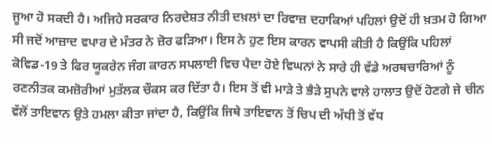ਜੂਆ ਹੋ ਸਕਦੀ ਹੈ। ਅਜਿਹੇ ਸਰਕਾਰ ਨਿਰਦੇਸ਼ਤ ਨੀਤੀ ਦਖ਼ਲਾਂ ਦਾ ਰਿਵਾਜ਼ ਦਹਾਕਿਆਂ ਪਹਿਲਾਂ ਉਦੋਂ ਹੀ ਖ਼ਤਮ ਹੋ ਗਿਆ ਸੀ ਜਦੋਂ ਆਜ਼ਾਦ ਵਪਾਰ ਦੇ ਮੰਤਰ ਨੇ ਜ਼ੋਰ ਫੜਿਆ। ਇਸ ਨੇ ਹੁਣ ਇਸ ਕਾਰਨ ਵਾਪਸੀ ਕੀਤੀ ਹੈ ਕਿਉਂਕਿ ਪਹਿਲਾਂ ਕੋਵਿਡ-19 ਤੇ ਫਿਰ ਯੂਕਰੇਨ ਜੰਗ ਕਾਰਨ ਸਪਲਾਈ ਵਿਚ ਪੈਦਾ ਹੋਏ ਵਿਘਨਾਂ ਨੇ ਸਾਰੇ ਹੀ ਵੱਡੇ ਅਰਥਚਾਰਿਆਂ ਨੂੰ ਰਣਨੀਤਕ ਕਮਜ਼ੋਰੀਆਂ ਮੁਤੱਲਕ ਚੌਕਸ ਕਰ ਦਿੱਤਾ ਹੈ। ਇਸ ਤੋਂ ਵੀ ਮਾੜੇ ਤੇ ਭੈੜੇ ਸੁਪਨੇ ਵਾਲੇ ਹਾਲਾਤ ਉਦੋਂ ਹੋਣਗੇ ਜੇ ਚੀਨ ਵੱਲੋਂ ਤਾਇਵਾਨ ਉਤੇ ਹਮਲਾ ਕੀਤਾ ਜਾਂਦਾ ਹੈ, ਕਿਉਂਕਿ ਜਿਥੇ ਤਾਇਵਾਨ ਤੋਂ ਚਿਪ ਦੀ ਅੱਧੀ ਤੋਂ ਵੱਧ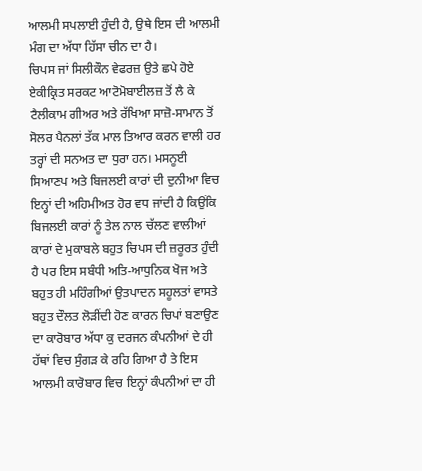ਆਲਮੀ ਸਪਲਾਈ ਹੁੰਦੀ ਹੈ, ਉਥੇ ਇਸ ਦੀ ਆਲਮੀ ਮੰਗ ਦਾ ਅੱਧਾ ਹਿੱਸਾ ਚੀਨ ਦਾ ਹੈ।
ਚਿਪਸ ਜਾਂ ਸਿਲੀਕੌਨ ਵੇਫਰਜ਼ ਉਤੇ ਛਪੇ ਹੋਏ ਏਕੀਕ੍ਰਿਤ ਸਰਕਟ ਆਟੋਮੋਬਾਈਲਜ਼ ਤੋਂ ਲੈ ਕੇ ਟੈਲੀਕਾਮ ਗੀਅਰ ਅਤੇ ਰੱਖਿਆ ਸਾਜ਼ੋ-ਸਾਮਾਨ ਤੋਂ ਸੋਲਰ ਪੈਨਲਾਂ ਤੱਕ ਮਾਲ ਤਿਆਰ ਕਰਨ ਵਾਲੀ ਹਰ ਤਰ੍ਹਾਂ ਦੀ ਸਨਅਤ ਦਾ ਧੁਰਾ ਹਨ। ਮਸਨੂਈ ਸਿਆਣਪ ਅਤੇ ਬਿਜਲਈ ਕਾਰਾਂ ਦੀ ਦੁਨੀਆ ਵਿਚ ਇਨ੍ਹਾਂ ਦੀ ਅਹਿਮੀਅਤ ਹੋਰ ਵਧ ਜਾਂਦੀ ਹੈ ਕਿਉਂਕਿ ਬਿਜਲਈ ਕਾਰਾਂ ਨੂੰ ਤੇਲ ਨਾਲ ਚੱਲਣ ਵਾਲੀਆਂ ਕਾਰਾਂ ਦੇ ਮੁਕਾਬਲੇ ਬਹੁਤ ਚਿਪਸ ਦੀ ਜ਼ਰੂਰਤ ਹੁੰਦੀ ਹੈ ਪਰ ਇਸ ਸਬੰਧੀ ਅਤਿ-ਆਧੁਨਿਕ ਖੋਜ ਅਤੇ ਬਹੁਤ ਹੀ ਮਹਿੰਗੀਆਂ ਉਤਪਾਦਨ ਸਹੂਲਤਾਂ ਵਾਸਤੇ ਬਹੁਤ ਦੌਲਤ ਲੋੜੀਂਦੀ ਹੋਣ ਕਾਰਨ ਚਿਪਾਂ ਬਣਾਉਣ ਦਾ ਕਾਰੋਬਾਰ ਅੱਧਾ ਕੁ ਦਰਜਨ ਕੰਪਨੀਆਂ ਦੇ ਹੀ ਹੱਥਾਂ ਵਿਚ ਸੁੰਗੜ ਕੇ ਰਹਿ ਗਿਆ ਹੈ ਤੇ ਇਸ ਆਲਮੀ ਕਾਰੋਬਾਰ ਵਿਚ ਇਨ੍ਹਾਂ ਕੰਪਨੀਆਂ ਦਾ ਹੀ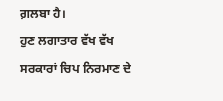ਗ਼ਲਬਾ ਹੈ।
ਹੁਣ ਲਗਾਤਾਰ ਵੱਖ ਵੱਖ ਸਰਕਾਰਾਂ ਚਿਪ ਨਿਰਮਾਣ ਦੇ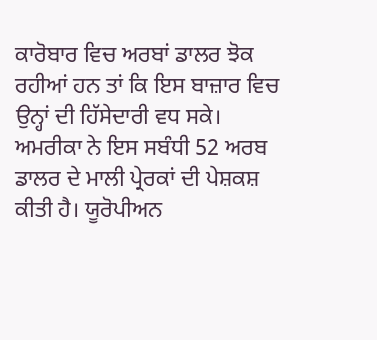ਕਾਰੋਬਾਰ ਵਿਚ ਅਰਬਾਂ ਡਾਲਰ ਝੋਕ ਰਹੀਆਂ ਹਨ ਤਾਂ ਕਿ ਇਸ ਬਾਜ਼ਾਰ ਵਿਚ ਉਨ੍ਹਾਂ ਦੀ ਹਿੱਸੇਦਾਰੀ ਵਧ ਸਕੇ। ਅਮਰੀਕਾ ਨੇ ਇਸ ਸਬੰਧੀ 52 ਅਰਬ ਡਾਲਰ ਦੇ ਮਾਲੀ ਪ੍ਰੇਰਕਾਂ ਦੀ ਪੇਸ਼ਕਸ਼ ਕੀਤੀ ਹੈ। ਯੂਰੋਪੀਅਨ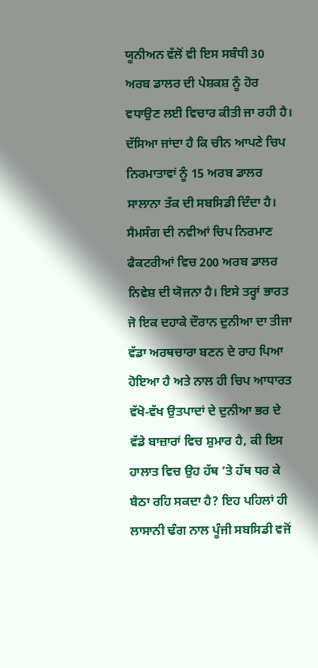ਯੂਨੀਅਨ ਵੱਲੋਂ ਵੀ ਇਸ ਸਬੰਧੀ 30 ਅਰਬ ਡਾਲਰ ਦੀ ਪੇਸ਼ਕਸ਼ ਨੂੰ ਹੋਰ ਵਧਾਉਣ ਲਈ ਵਿਚਾਰ ਕੀਤੀ ਜਾ ਰਹੀ ਹੈ। ਦੱਸਿਆ ਜਾਂਦਾ ਹੈ ਕਿ ਚੀਨ ਆਪਣੇ ਚਿਪ ਨਿਰਮਾਤਾਵਾਂ ਨੂੰ 15 ਅਰਬ ਡਾਲਰ ਸਾਲਾਨਾ ਤੱਕ ਦੀ ਸਬਸਿਡੀ ਦਿੰਦਾ ਹੈ। ਸੈਮਸੰਗ ਦੀ ਨਵੀਆਂ ਚਿਪ ਨਿਰਮਾਣ ਫੈਕਟਰੀਆਂ ਵਿਚ 200 ਅਰਬ ਡਾਲਰ ਨਿਵੇਸ਼ ਦੀ ਯੋਜਨਾ ਹੈ। ਇਸੇ ਤਰ੍ਹਾਂ ਭਾਰਤ ਜੋ ਇਕ ਦਹਾਕੇ ਦੌਰਾਨ ਦੁਨੀਆ ਦਾ ਤੀਜਾ ਵੱਡਾ ਅਰਥਚਾਰਾ ਬਣਨ ਦੇ ਰਾਹ ਪਿਆ ਹੋਇਆ ਹੈ ਅਤੇ ਨਾਲ ਹੀ ਚਿਪ ਆਧਾਰਤ ਵੱਖੋ-ਵੱਖ ਉਤਪਾਦਾਂ ਦੇ ਦੁਨੀਆ ਭਰ ਦੇ ਵੱਡੇ ਬਾਜ਼ਾਰਾਂ ਵਿਚ ਸ਼ੁਮਾਰ ਹੈ, ਕੀ ਇਸ ਹਾਲਾਤ ਵਿਚ ਉਹ ਹੱਥ ’ਤੇ ਹੱਥ ਧਰ ਕੇ ਬੈਠਾ ਰਹਿ ਸਕਦਾ ਹੈ? ਇਹ ਪਹਿਲਾਂ ਹੀ ਲਾਸਾਨੀ ਢੰਗ ਨਾਲ ਪੂੰਜੀ ਸਬਸਿਡੀ ਵਜੋਂ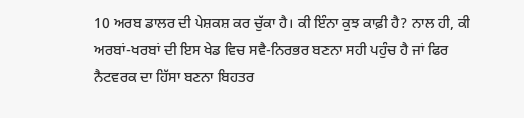10 ਅਰਬ ਡਾਲਰ ਦੀ ਪੇਸ਼ਕਸ਼ ਕਰ ਚੁੱਕਾ ਹੈ। ਕੀ ਇੰਨਾ ਕੁਝ ਕਾਫ਼ੀ ਹੈ? ਨਾਲ ਹੀ, ਕੀ ਅਰਬਾਂ-ਖਰਬਾਂ ਦੀ ਇਸ ਖੇਡ ਵਿਚ ਸਵੈ-ਨਿਰਭਰ ਬਣਨਾ ਸਹੀ ਪਹੁੰਚ ਹੈ ਜਾਂ ਫਿਰ ਨੈਟਵਰਕ ਦਾ ਹਿੱਸਾ ਬਣਨਾ ਬਿਹਤਰ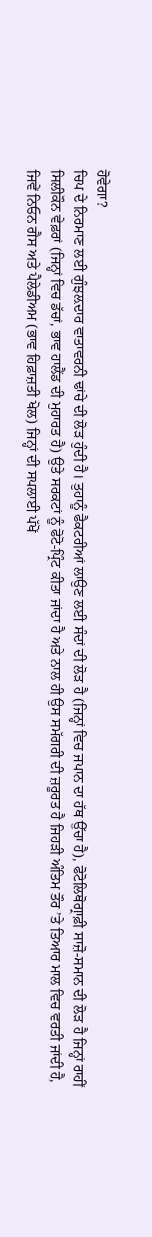ਹੋਵੇਗਾ?
ਚਿਪ ਦੇ ਨਿਰਮਾਣ ਲਈ ਗੁੰਝਲ਼ਦਾਰ ਵਾਤਾਵਰਨੀ ਢਾਂਚੇ ਦੀ ਲੋੜ ਹੁੰਦੀ ਹੈ। ਤੁਹਾਨੂੰ ਫੈਕਟਰੀਆਂ ਲਾਉਣ ਲਈ ਸੰਦਾਂ ਦੀ ਲੋੜ ਹੈ (ਜਿਨ੍ਹਾਂ ਵਿਚ ਜਪਾਨ ਦਾ ਹੱਥ ਉੱਚਾ ਹੈ), ਫੋਟੋਲਿਥੋਗ੍ਰਾਫ਼ੀ ਸਾਜ਼ੋ-ਸਮਾਨ ਦੀ ਲੋੜ ਹੈ ਜਿਨ੍ਹਾਂ ਰਾਹੀਂ ਸਿਲੀਕੌਨ ਵੇਫ਼ਰਾਂ (ਜਿਨ੍ਹਾਂ ਵਿਚ ਡੱਚਾਂ, ਭਾਵ ਹਾਲੈਂਡ ਦੀ ਮੁਹਾਰਤ ਹੈ) ਉਤੇ ਸਰਕਟਾਂ ਨੂੰ ਫੋਟੋ-ਪ੍ਰਿੰਟ ਕੀਤਾ ਜਾਂਦਾ ਹੈ ਅਤੇ ਨਾਲ ਹੀ ਉਸ ਸਮੱਗਰੀ ਦੀ ਜ਼ਰੂਰਤ ਹੈ ਜਿਹੜੀ ਅੰਤਿਮ ਤੌਰ ’ਤੇ ਤਿਆਰ ਮਾਲ ਵਿਚ ਵਰਤੀ ਜਾਂਦੀ ਹੈ, ਜਿਵੇਂ ਨਿਓਨ ਗੈਸ ਅਤੇ ਪੈਲੇਡੀਅਮ (ਭਾਵ ਹਿਫ਼ਾਜ਼ਤੀ ਖੋਲ) ਜਿਨ੍ਹਾਂ ਦੀ ਸਪਲਾਈ ਪੱਖੋਂ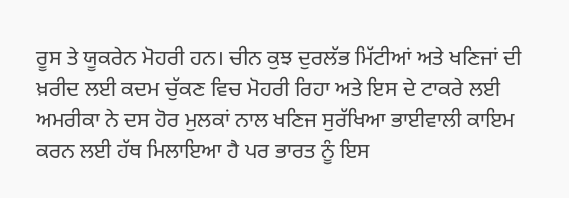ਰੂਸ ਤੇ ਯੂਕਰੇਨ ਮੋਹਰੀ ਹਨ। ਚੀਨ ਕੁਝ ਦੁਰਲੱਭ ਮਿੱਟੀਆਂ ਅਤੇ ਖਣਿਜਾਂ ਦੀ ਖ਼ਰੀਦ ਲਈ ਕਦਮ ਚੁੱਕਣ ਵਿਚ ਮੋਹਰੀ ਰਿਹਾ ਅਤੇ ਇਸ ਦੇ ਟਾਕਰੇ ਲਈ ਅਮਰੀਕਾ ਨੇ ਦਸ ਹੋਰ ਮੁਲਕਾਂ ਨਾਲ ਖਣਿਜ ਸੁਰੱਖਿਆ ਭਾਈਵਾਲੀ ਕਾਇਮ ਕਰਨ ਲਈ ਹੱਥ ਮਿਲਾਇਆ ਹੈ ਪਰ ਭਾਰਤ ਨੂੰ ਇਸ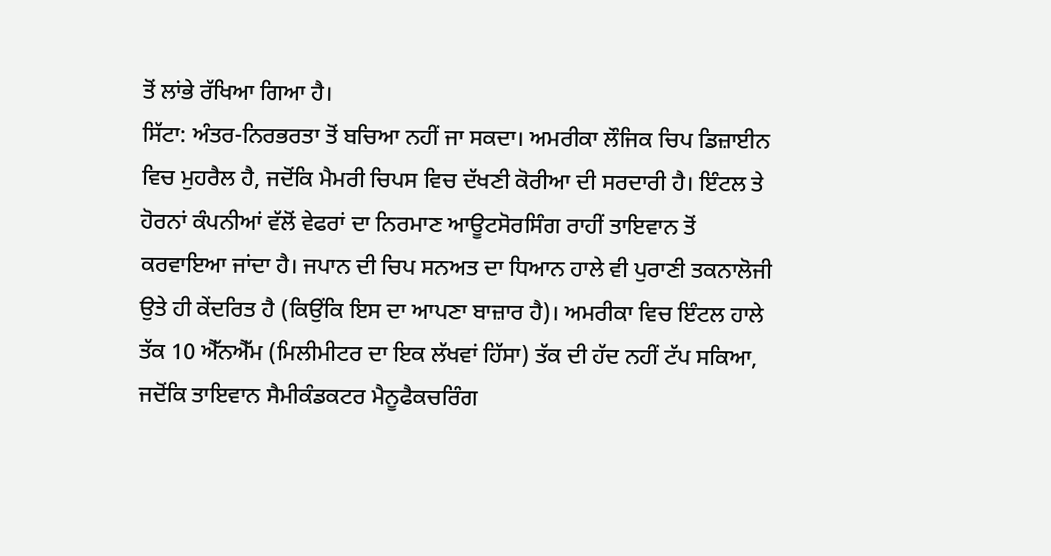ਤੋਂ ਲਾਂਭੇ ਰੱਖਿਆ ਗਿਆ ਹੈ।
ਸਿੱਟਾ: ਅੰਤਰ-ਨਿਰਭਰਤਾ ਤੋਂ ਬਚਿਆ ਨਹੀਂ ਜਾ ਸਕਦਾ। ਅਮਰੀਕਾ ਲੌਜਿਕ ਚਿਪ ਡਿਜ਼ਾਈਨ ਵਿਚ ਮੁਹਰੈਲ ਹੈ, ਜਦੋਂਕਿ ਮੈਮਰੀ ਚਿਪਸ ਵਿਚ ਦੱਖਣੀ ਕੋਰੀਆ ਦੀ ਸਰਦਾਰੀ ਹੈ। ਇੰਟਲ ਤੇ ਹੋਰਨਾਂ ਕੰਪਨੀਆਂ ਵੱਲੋਂ ਵੇਫਰਾਂ ਦਾ ਨਿਰਮਾਣ ਆਊਟਸੋਰਸਿੰਗ ਰਾਹੀਂ ਤਾਇਵਾਨ ਤੋਂ ਕਰਵਾਇਆ ਜਾਂਦਾ ਹੈ। ਜਪਾਨ ਦੀ ਚਿਪ ਸਨਅਤ ਦਾ ਧਿਆਨ ਹਾਲੇ ਵੀ ਪੁਰਾਣੀ ਤਕਨਾਲੋਜੀ ਉਤੇ ਹੀ ਕੇਂਦਰਿਤ ਹੈ (ਕਿਉਂਕਿ ਇਸ ਦਾ ਆਪਣਾ ਬਾਜ਼ਾਰ ਹੈ)। ਅਮਰੀਕਾ ਵਿਚ ਇੰਟਲ ਹਾਲੇ ਤੱਕ 10 ਐੱਨਐੱਮ (ਮਿਲੀਮੀਟਰ ਦਾ ਇਕ ਲੱਖਵਾਂ ਹਿੱਸਾ) ਤੱਕ ਦੀ ਹੱਦ ਨਹੀਂ ਟੱਪ ਸਕਿਆ, ਜਦੋਂਕਿ ਤਾਇਵਾਨ ਸੈਮੀਕੰਡਕਟਰ ਮੈਨੂਫੈਕਚਰਿੰਗ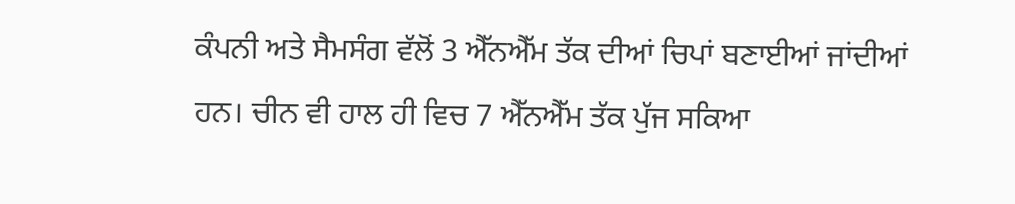ਕੰਪਨੀ ਅਤੇ ਸੈਮਸੰਗ ਵੱਲੋਂ 3 ਐੱਨਐੱਮ ਤੱਕ ਦੀਆਂ ਚਿਪਾਂ ਬਣਾਈਆਂ ਜਾਂਦੀਆਂ ਹਨ। ਚੀਨ ਵੀ ਹਾਲ ਹੀ ਵਿਚ 7 ਐੱਨਐੱਮ ਤੱਕ ਪੁੱਜ ਸਕਿਆ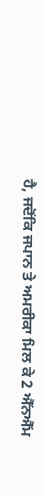ਹੈ, ਜਦੋਂਕਿ ਜਪਾਨ ਤੇ ਅਮਰੀਕਾ ਮਿਲ ਕੇ 2 ਐੱਨਐੱਮ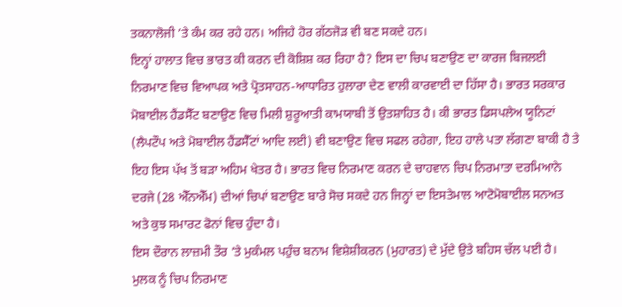ਤਕਨਾਲੋਜੀ ’ਤੇ ਕੰਮ ਕਰ ਰਹੇ ਹਨ। ਅਜਿਹੇ ਹੋਰ ਗੱਠਜੋੜ ਵੀ ਬਣ ਸਕਦੇ ਹਨ।
ਇਨ੍ਹਾਂ ਹਾਲਾਤ ਵਿਚ ਭਾਰਤ ਕੀ ਕਰਨ ਦੀ ਕੋਸ਼ਿਸ਼ ਕਰ ਰਿਹਾ ਹੈ? ਇਸ ਦਾ ਚਿਪ ਬਣਾਉਣ ਦਾ ਕਾਰਜ ਬਿਜਲਈ ਨਿਰਮਾਣ ਵਿਚ ਵਿਆਪਕ ਅਤੇ ਪ੍ਰੋਤਸਾਹਨ-ਆਧਾਰਿਤ ਹੁਲਾਰਾ ਦੇਣ ਵਾਲੀ ਕਾਰਵਾਈ ਦਾ ਹਿੱਸਾ ਹੈ। ਭਾਰਤ ਸਰਕਾਰ ਮੋਬਾਈਲ ਹੈਂਡਸੈੱਟ ਬਣਾਉਣ ਵਿਚ ਮਿਲੀ ਸ਼ੁਰੂਆਤੀ ਕਾਮਯਾਬੀ ਤੋਂ ਉਤਸ਼ਾਹਿਤ ਹੈ। ਕੀ ਭਾਰਤ ਡਿਸਪਲੇਅ ਯੂਨਿਟਾਂ (ਲੈਪਟੌਪ ਅਤੇ ਮੋਬਾਈਲ ਹੈਂਡਸੈੱਟਾਂ ਆਦਿ ਲਈ) ਵੀ ਬਣਾਉਣ ਵਿਚ ਸਫਲ ਰਹੇਗਾ, ਇਹ ਹਾਲੇ ਪਤਾ ਲੱਗਣਾ ਬਾਕੀ ਹੈ ਤੇ ਇਹ ਇਸ ਪੱਖ ਤੋਂ ਬੜਾ ਅਹਿਮ ਖੇਤਰ ਹੈ। ਭਾਰਤ ਵਿਚ ਨਿਰਮਾਣ ਕਰਨ ਦੇ ਚਾਹਵਾਨ ਚਿਪ ਨਿਰਮਾਤਾ ਦਰਮਿਆਨੇ ਦਰਜੇ (28 ਐੱਨਐੱਮ) ਦੀਆਂ ਚਿਪਾਂ ਬਣਾਉਣ ਬਾਰੇ ਸੋਚ ਸਕਦੇ ਹਨ ਜਿਨ੍ਹਾਂ ਦਾ ਇਸਤੇਮਾਲ ਆਟੋਮੋਬਾਈਲ ਸਨਅਤ ਅਤੇ ਕੁਝ ਸਮਾਰਟ ਫੋਨਾਂ ਵਿਚ ਹੁੰਦਾ ਹੈ।
ਇਸ ਦੌਰਾਨ ਲਾਜ਼ਮੀ ਤੌਰ ’ਤੇ ਮੁਕੰਮਲ ਪਹੁੰਚ ਬਨਾਮ ਵਿਸ਼ੇਸ਼ੀਕਰਨ (ਮੁਹਾਰਤ) ਦੇ ਮੁੱਦੇ ਉਤੇ ਬਹਿਸ ਚੱਲ ਪਈ ਹੈ। ਮੁਲਕ ਨੂੰ ਚਿਪ ਨਿਰਮਾਣ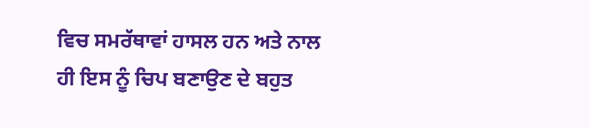ਵਿਚ ਸਮਰੱਥਾਵਾਂ ਹਾਸਲ ਹਨ ਅਤੇ ਨਾਲ ਹੀ ਇਸ ਨੂੰ ਚਿਪ ਬਣਾਉਣ ਦੇ ਬਹੁਤ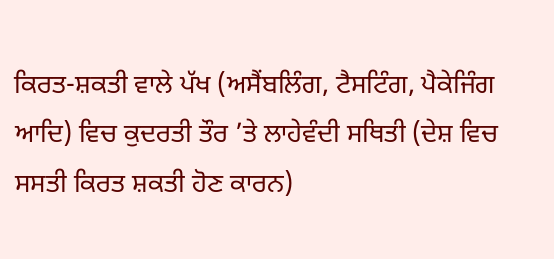ਕਿਰਤ-ਸ਼ਕਤੀ ਵਾਲੇ ਪੱਖ (ਅਸੈਂਬਲਿੰਗ, ਟੈਸਟਿੰਗ, ਪੈਕੇਜਿੰਗ ਆਦਿ) ਵਿਚ ਕੁਦਰਤੀ ਤੌਰ ’ਤੇ ਲਾਹੇਵੰਦੀ ਸਥਿਤੀ (ਦੇਸ਼ ਵਿਚ ਸਸਤੀ ਕਿਰਤ ਸ਼ਕਤੀ ਹੋਣ ਕਾਰਨ)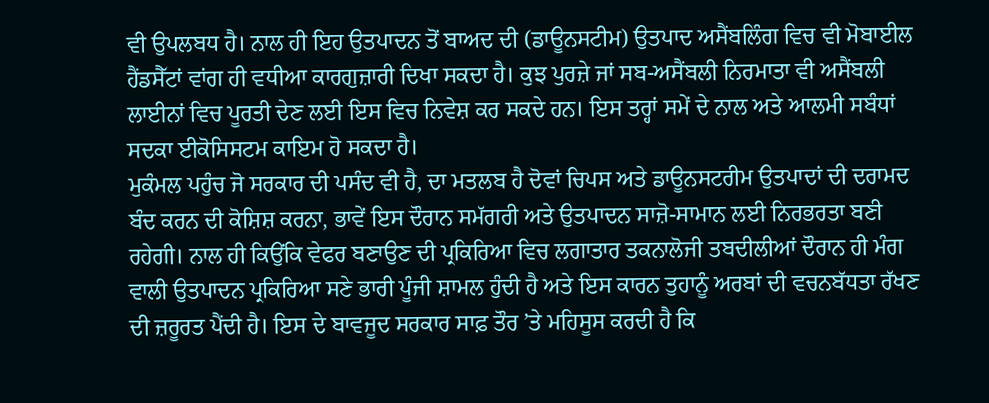ਵੀ ਉਪਲਬਧ ਹੈ। ਨਾਲ ਹੀ ਇਹ ਉਤਪਾਦਨ ਤੋਂ ਬਾਅਦ ਦੀ (ਡਾਊਨਸਟੀਮ) ਉਤਪਾਦ ਅਸੈਂਬਲਿੰਗ ਵਿਚ ਵੀ ਮੋਬਾਈਲ ਹੈਂਡਸੈੱਟਾਂ ਵਾਂਗ ਹੀ ਵਧੀਆ ਕਾਰਗੁਜ਼ਾਰੀ ਦਿਖਾ ਸਕਦਾ ਹੈ। ਕੁਝ ਪੁਰਜ਼ੇ ਜਾਂ ਸਬ-ਅਸੈਂਬਲੀ ਨਿਰਮਾਤਾ ਵੀ ਅਸੈਂਬਲੀ ਲਾਈਨਾਂ ਵਿਚ ਪੂਰਤੀ ਦੇਣ ਲਈ ਇਸ ਵਿਚ ਨਿਵੇਸ਼ ਕਰ ਸਕਦੇ ਹਨ। ਇਸ ਤਰ੍ਹਾਂ ਸਮੇਂ ਦੇ ਨਾਲ ਅਤੇ ਆਲਮੀ ਸਬੰਧਾਂ ਸਦਕਾ ਈਕੋਸਿਸਟਮ ਕਾਇਮ ਹੋ ਸਕਦਾ ਹੈ।
ਮੁਕੰਮਲ ਪਹੁੰਚ ਜੋ ਸਰਕਾਰ ਦੀ ਪਸੰਦ ਵੀ ਹੈ, ਦਾ ਮਤਲਬ ਹੈ ਦੋਵਾਂ ਚਿਪਸ ਅਤੇ ਡਾਊਨਸਟਰੀਮ ਉਤਪਾਦਾਂ ਦੀ ਦਰਾਮਦ ਬੰਦ ਕਰਨ ਦੀ ਕੋਸ਼ਿਸ਼ ਕਰਨਾ, ਭਾਵੇਂ ਇਸ ਦੌਰਾਨ ਸਮੱਗਰੀ ਅਤੇ ਉਤਪਾਦਨ ਸਾਜ਼ੋ-ਸਾਮਾਨ ਲਈ ਨਿਰਭਰਤਾ ਬਣੀ ਰਹੇਗੀ। ਨਾਲ ਹੀ ਕਿਉਂਕਿ ਵੇਫਰ ਬਣਾਉਣ ਦੀ ਪ੍ਰਕਿਰਿਆ ਵਿਚ ਲਗਾਤਾਰ ਤਕਨਾਲੋਜੀ ਤਬਦੀਲੀਆਂ ਦੌਰਾਨ ਹੀ ਮੰਗ ਵਾਲੀ ਉਤਪਾਦਨ ਪ੍ਰਕਿਰਿਆ ਸਣੇ ਭਾਰੀ ਪੂੰਜੀ ਸ਼ਾਮਲ ਹੁੰਦੀ ਹੈ ਅਤੇ ਇਸ ਕਾਰਨ ਤੁਹਾਨੂੰ ਅਰਬਾਂ ਦੀ ਵਚਨਬੱਧਤਾ ਰੱਖਣ ਦੀ ਜ਼ਰੂਰਤ ਪੈਂਦੀ ਹੈ। ਇਸ ਦੇ ਬਾਵਜੂਦ ਸਰਕਾਰ ਸਾਫ਼ ਤੌਰ ’ਤੇ ਮਹਿਸੂਸ ਕਰਦੀ ਹੈ ਕਿ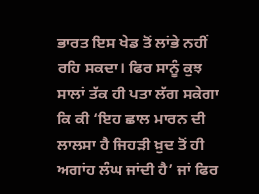ਭਾਰਤ ਇਸ ਖੇਡ ਤੋਂ ਲਾਂਭੇ ਨਹੀਂ ਰਹਿ ਸਕਦਾ। ਫਿਰ ਸਾਨੂੰ ਕੁਝ ਸਾਲਾਂ ਤੱਕ ਹੀ ਪਤਾ ਲੱਗ ਸਕੇਗਾ ਕਿ ਕੀ ‘ਇਹ ਛਾਲ ਮਾਰਨ ਦੀ ਲਾਲਸਾ ਹੈ ਜਿਹੜੀ ਖ਼ੁਦ ਤੋਂ ਹੀ ਅਗਾਂਹ ਲੰਘ ਜਾਂਦੀ ਹੈ’ ਜਾਂ ਫਿਰ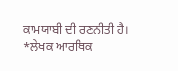ਕਾਮਯਾਬੀ ਦੀ ਰਣਨੀਤੀ ਹੈ।
*ਲੇਖਕ ਆਰਥਿਕ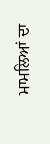ਮਾਮਲਿਆਂ ਦਾ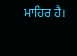ਮਾਹਿਰ ਹੈ।